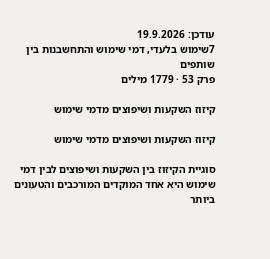עודכן: 19.9.2026
7שימוש בלעדי, דמי שימוש והתחשבנות בין שותפים
פרק 53 · 1779 מילים

קיזוז השקעות ושיפוצים מדמי שימוש

קיזוז השקעות ושיפוצים מדמי שימוש

סוגיית הקיזוז בין השקעות ושיפוצים לבין דמי שימוש היא אחד המוקדים המורכבים והטעונים ביותר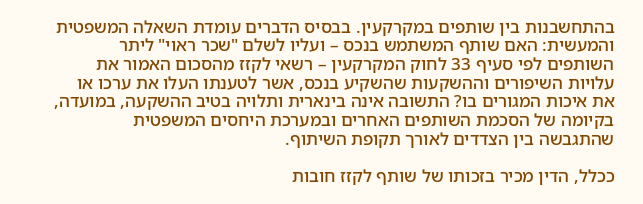בהתחשבנות בין שותפים במקרקעין. בבסיס הדברים עומדת השאלה המשפטית והמעשית: האם שותף המשתמש בנכס – ועליו לשלם "שכר ראוי" ליתר השותפים לפי סעיף 33 לחוק המקרקעין – רשאי לקזז מהסכום האמור את עלויות השיפורים וההשקעות שהשקיע בנכס, אשר לטענתו העלו את ערכו או את איכות המגורים בו? התשובה אינה בינארית ותלויה בטיב ההשקעה, במועדה, בקיומה של הסכמת השותפים האחרים ובמערכת היחסים המשפטית שהתגבשה בין הצדדים לאורך תקופת השיתוף.

ככלל, הדין מכיר בזכותו של שותף לקזז חובות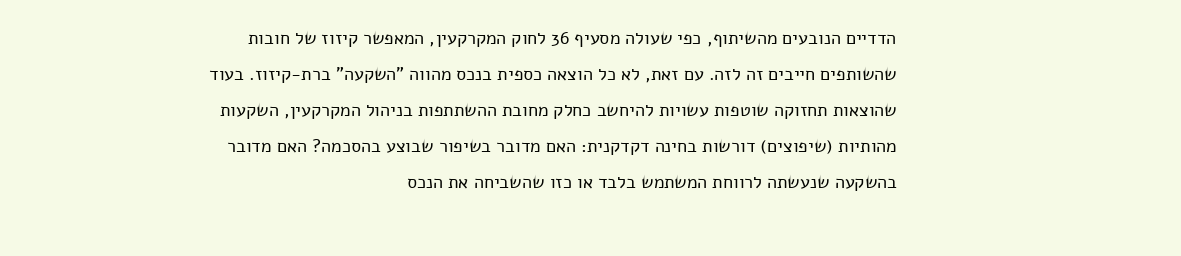הדדיים הנובעים מהשיתוף, כפי שעולה מסעיף 36 לחוק המקרקעין, המאפשר קיזוז של חובות שהשותפים חייבים זה לזה. עם זאת, לא כל הוצאה כספית בנכס מהווה "השקעה" ברת-קיזוז. בעוד שהוצאות תחזוקה שוטפות עשויות להיחשב כחלק מחובת ההשתתפות בניהול המקרקעין, השקעות מהותיות (שיפוצים) דורשות בחינה דקדקנית: האם מדובר בשיפור שבוצע בהסכמה? האם מדובר בהשקעה שנעשתה לרווחת המשתמש בלבד או כזו שהשביחה את הנכס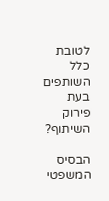לטובת כלל השותפים בעת פירוק השיתוף?

הבסיס המשפטי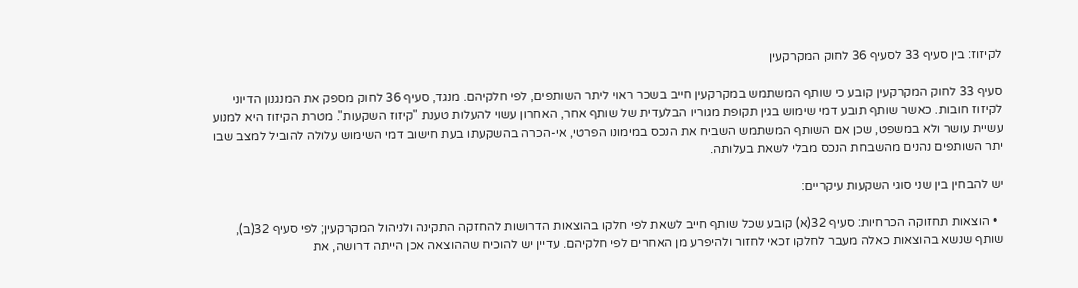לקיזוז: בין סעיף 33 לסעיף 36 לחוק המקרקעין

סעיף 33 לחוק המקרקעין קובע כי שותף המשתמש במקרקעין חייב בשכר ראוי ליתר השותפים, לפי חלקיהם. מנגד, סעיף 36 לחוק מספק את המנגנון הדיוני לקיזוז חובות. כאשר שותף תובע דמי שימוש בגין תקופת מגוריו הבלעדית של שותף אחר, האחרון עשוי להעלות טענת "קיזוז השקעות". מטרת הקיזוז היא למנוע עשיית עושר ולא במשפט, שכן אם השותף המשתמש השביח את הנכס במימונו הפרטי, אי-הכרה בהשקעתו בעת חישוב דמי השימוש עלולה להוביל למצב שבו יתר השותפים נהנים מהשבחת הנכס מבלי לשאת בעלותה.

יש להבחין בין שני סוגי השקעות עיקריים:

  • הוצאות תחזוקה הכרחיות: סעיף 32(א) קובע שכל שותף חייב לשאת לפי חלקו בהוצאות הדרושות להחזקה התקינה ולניהול המקרקעין; לפי סעיף 32(ב), שותף שנשא בהוצאות כאלה מעבר לחלקו זכאי לחזור ולהיפרע מן האחרים לפי חלקיהם. עדיין יש להוכיח שההוצאה אכן הייתה דרושה, את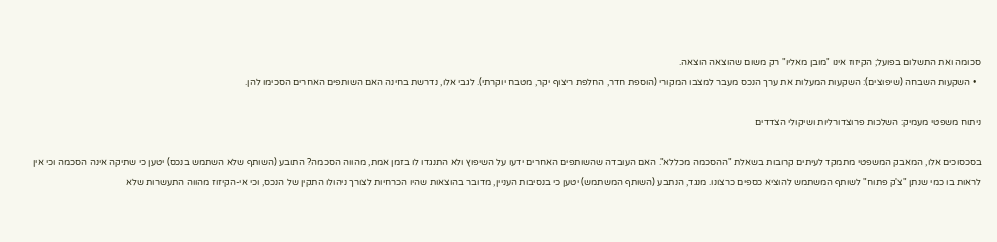סכומה ואת התשלום בפועל; הקיזוז אינו "מובן מאליו" רק משום שהוצאה הוצאה.
  • השקעות השבחה (שיפוצים): השקעות המעלות את ערך הנכס מעבר למצבו המקורי (הוספת חדר, החלפת ריצוף יקר, מטבח יוקרתי). לגבי אלו, נדרשת בחינה האם השותפים האחרים הסכימו להן.

ניתוח משפטי מעמיק: השלכות פרוצדורליות ושיקולי הצדדים

בסכסוכים אלו, המאבק המשפטי מתמקד לעיתים קרובות בשאלת "ההסכמה מכללא". האם העובדה שהשותפים האחרים ידעו על השיפוץ ולא התנגדו לו בזמן אמת, מהווה הסכמה? התובע (השותף שלא השתמש בנכס) יטען כי שתיקה אינה הסכמה וכי אין לראות בו כמי שנתן "צ'ק פתוח" לשותף המשתמש להוציא כספים כרצונו. מנגד, הנתבע (השותף המשתמש) יטען כי בנסיבות העניין, מדובר בהוצאות שהיו הכרחיות לצורך ניהולו התקין של הנכס, וכי אי-הקיזוז מהווה התעשרות שלא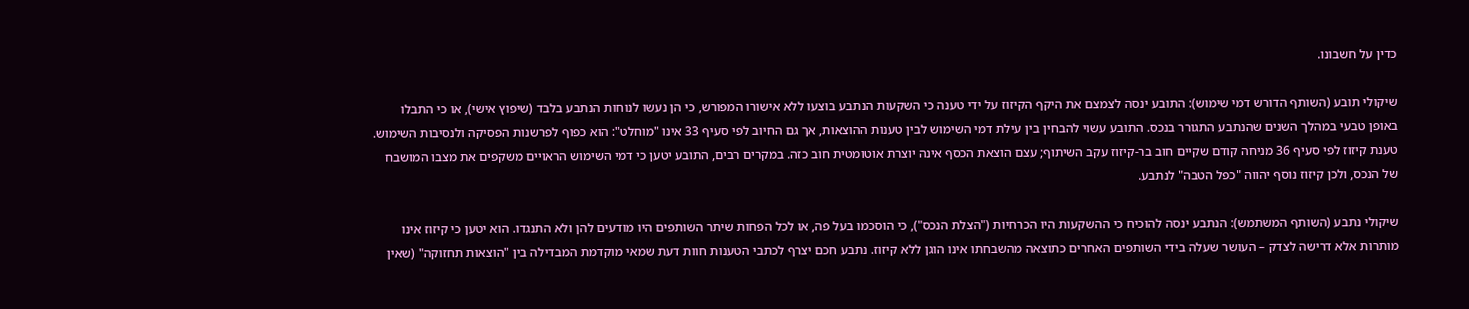כדין על חשבונו.

שיקולי תובע (השותף הדורש דמי שימוש): התובע ינסה לצמצם את היקף הקיזוז על ידי טענה כי השקעות הנתבע בוצעו ללא אישורו המפורש, כי הן נעשו לנוחות הנתבע בלבד (שיפוץ אישי), או כי התבלו באופן טבעי במהלך השנים שהנתבע התגורר בנכס. התובע עשוי להבחין בין עילת דמי השימוש לבין טענות ההוצאות, אך גם החיוב לפי סעיף 33 אינו "מוחלט": הוא כפוף לפרשנות הפסיקה ולנסיבות השימוש. טענת קיזוז לפי סעיף 36 מניחה קודם שקיים חוב בר-קיזוז עקב השיתוף; עצם הוצאת הכסף אינה יוצרת אוטומטית חוב כזה. במקרים רבים, התובע יטען כי דמי השימוש הראויים משקפים את מצבו המושבח של הנכס, ולכן קיזוז נוסף יהווה "כפל הטבה" לנתבע.

שיקולי נתבע (השותף המשתמש): הנתבע ינסה להוכיח כי ההשקעות היו הכרחיות ("הצלת הנכס"), כי הוסכמו בעל פה, או לכל הפחות שיתר השותפים היו מודעים להן ולא התנגדו. הוא יטען כי קיזוז אינו מותרות אלא דרישה לצדק – העושר שעלה בידי השותפים האחרים כתוצאה מהשבחתו אינו הוגן ללא קיזוז. נתבע חכם יצרף לכתבי הטענות חוות דעת שמאי מוקדמת המבדילה בין "הוצאות תחזוקה" (שאין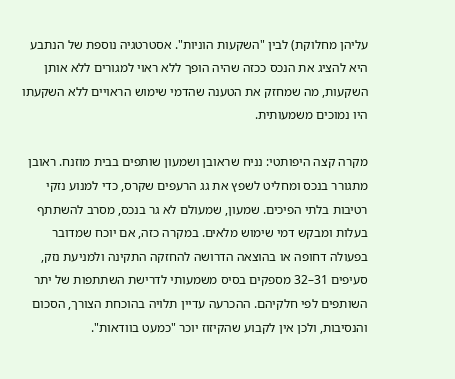עליהן מחלוקת) לבין "השקעות הוניות". אסטרטגיה נוספת של הנתבע היא להציג את הנכס ככזה שהיה הופך ללא ראוי למגורים ללא אותן השקעות, מה שמחזק את הטענה שהדמי שימוש הראויים ללא השקעתו היו נמוכים משמעותית.

מקרה קצה היפותטי: נניח שראובן ושמעון שותפים בבית מוזנח. ראובן מתגורר בנכס ומחליט לשפץ את גג הרעפים שקרס, כדי למנוע נזקי רטיבות בלתי הפיכים. שמעון, שמעולם לא גר בנכס, מסרב להשתתף בעלות ומבקש דמי שימוש מלאים. במקרה כזה, אם יוכח שמדובר בפעולה דחופה או בהוצאה הדרושה להחזקה התקינה ולמניעת נזק, סעיפים 31–32 מספקים בסיס משמעותי לדרישת השתתפות של יתר השותפים לפי חלקיהם. ההכרעה עדיין תלויה בהוכחת הצורך, הסכום והנסיבות, ולכן אין לקבוע שהקיזוז יוכר "כמעט בוודאות".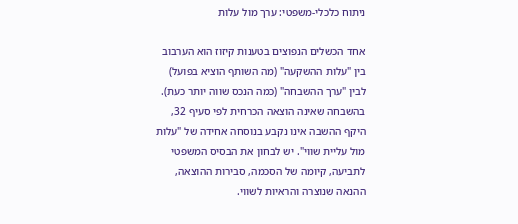ניתוח כלכלי-משפטי: ערך מול עלות

אחד הכשלים הנפוצים בטענות קיזוז הוא הערבוב בין "עלות ההשקעה" (מה השותף הוציא בפועל) לבין "ערך ההשבחה" (כמה הנכס שווה יותר כעת). בהשבחה שאינה הוצאה הכרחית לפי סעיף 32, היקף ההשבה אינו נקבע בנוסחה אחידה של "עלות מול עליית שווי". יש לבחון את הבסיס המשפטי לתביעה, קיומה של הסכמה, סבירות ההוצאה, ההנאה שנוצרה והראיות לשווי.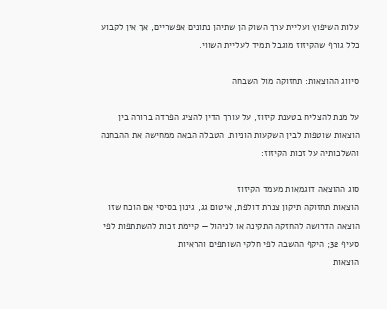עלות השיפוץ ועליית ערך השוק הן שתיהן נתונים אפשריים, אך אין לקבוע כלל גורף שהקיזוז מוגבל תמיד לעליית השווי.

סיווג ההוצאות: תחזוקה מול השבחה

על מנת להצליח בטענת קיזוז, על עורך הדין להציג הפרדה ברורה בין הוצאות שוטפות לבין השקעות הוניות. הטבלה הבאה ממחישה את ההבחנה והשלכותיה על זכות הקיזוז:

סוג ההוצאה דוגמאות מעמד הקיזוז
הוצאות תחזוקה תיקון צנרת דולפת, איטום גג, גינון בסיסי אם הוכח שזו הוצאה הדרושה להחזקה התקינה או לניהול — קיימת זכות להשתתפות לפי סעיף 32; היקף ההשבה לפי חלקי השותפים והראיות
הוצאות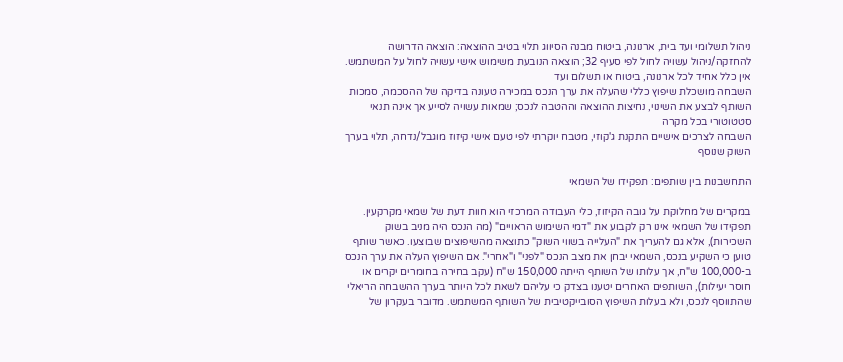ניהול תשלומי ועד בית, ארנונה, ביטוח מבנה הסיווג תלוי בטיב ההוצאה: הוצאה הדרושה להחזקה/ניהול עשויה לחול לפי סעיף 32; הוצאה הנובעת משימוש אישי עשויה לחול על המשתמש. אין כלל אחיד לכל ארנונה, ביטוח או תשלום ועד
השבחה מושכלת שיפוץ כללי שהעלה את ערך הנכס במכירה טעונה בדיקה של ההסכמה, סמכות השותף לבצע את השינוי, נחיצות ההוצאה וההטבה לנכס; שמאות עשויה לסייע אך אינה תנאי סטטוטורי בכל מקרה
השבחה לצרכים אישיים התקנת ג'קוזי, מטבח יוקרתי לפי טעם אישי קיזוז מוגבל/נדחה, תלוי בערך השוק שנוסף

התחשבנות בין שותפים: תפקידו של השמאי

במקרים של מחלוקת על גובה הקיזוז, כלי העבודה המרכזי הוא חוות דעת של שמאי מקרקעין. תפקידו של השמאי אינו רק לקבוע את "דמי השימוש הראויים" (מה הנכס היה מניב בשוק השכירות), אלא גם להעריך את "העלייה בשווי השוק" כתוצאה מהשיפוצים שבוצעו. כאשר שותף טוען כי השקיע בנכס, השמאי יבחן את מצב הנכס "לפני" ו"אחרי". אם השיפוץ העלה את ערך הנכס ב-100,000 ש"ח, אך עלותו של השותף הייתה 150,000 ש"ח (עקב בחירה בחומרים יקרים או חוסר יעילות), השותפים האחרים יטענו בצדק כי עליהם לשאת לכל היותר בערך ההשבחה הריאלי שהתווסף לנכס, ולא בעלות השיפוץ הסובייקטיבית של השותף המשתמש. מדובר בעקרון של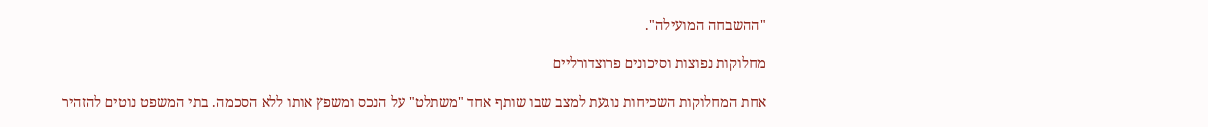"ההשבחה המועילה".

מחלוקות נפוצות וסיכונים פרוצדורליים

אחת המחלוקות השכיחות נוגעת למצב שבו שותף אחד "משתלט" על הנכס ומשפץ אותו ללא הסכמה. בתי המשפט נוטים להזהיר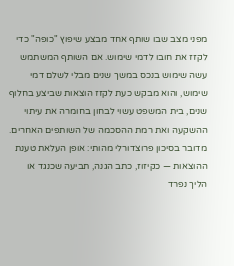מפני מצב שבו שותף אחד מבצע שיפוץ "כופה" כדי לקזז את חובו לדמי שימוש. אם השותף המשתמש עשה שימוש בנכס במשך שנים מבלי לשלם דמי שימוש, והוא מבקש כעת לקזז הוצאות שביצע בחלוף שנים, בית המשפט עשוי לבחון בחומרה את עיתוי ההשקעה ואת רמת ההסכמה של השותפים האחרים. מדובר בסיכון פרוצדורלי מהותי: אופן העלאת טענת ההוצאות — כקיזוז, כתב הגנה, תביעה שכנגד או הליך נפרד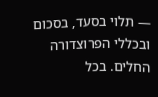— תלוי בסעד, בסכום ובכללי הפרוצדורה החלים. בכל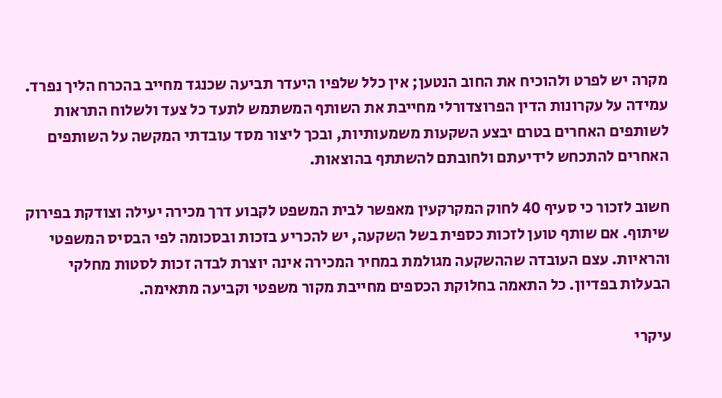מקרה יש לפרט ולהוכיח את החוב הנטען; אין כלל שלפיו היעדר תביעה שכנגד מחייב בהכרח הליך נפרד. עמידה על עקרונות הדין הפרוצדורלי מחייבת את השותף המשתמש לתעד כל צעד ולשלוח התראות לשותפים האחרים בטרם יבצע השקעות משמעותיות, ובכך ליצור מסד עובדתי המקשה על השותפים האחרים להתכחש לידיעתם ולחובתם להשתתף בהוצאות.

חשוב לזכור כי סעיף 40 לחוק המקרקעין מאפשר לבית המשפט לקבוע דרך מכירה יעילה וצודקת בפירוק שיתוף. אם שותף טוען לזכות כספית בשל השקעה, יש להכריע בזכות ובסכומה לפי הבסיס המשפטי והראיות. עצם העובדה שההשקעה מגולמת במחיר המכירה אינה יוצרת לבדה זכות לסטות מחלקי הבעלות בפדיון. כל התאמה בחלוקת הכספים מחייבת מקור משפטי וקביעה מתאימה.

עיקרי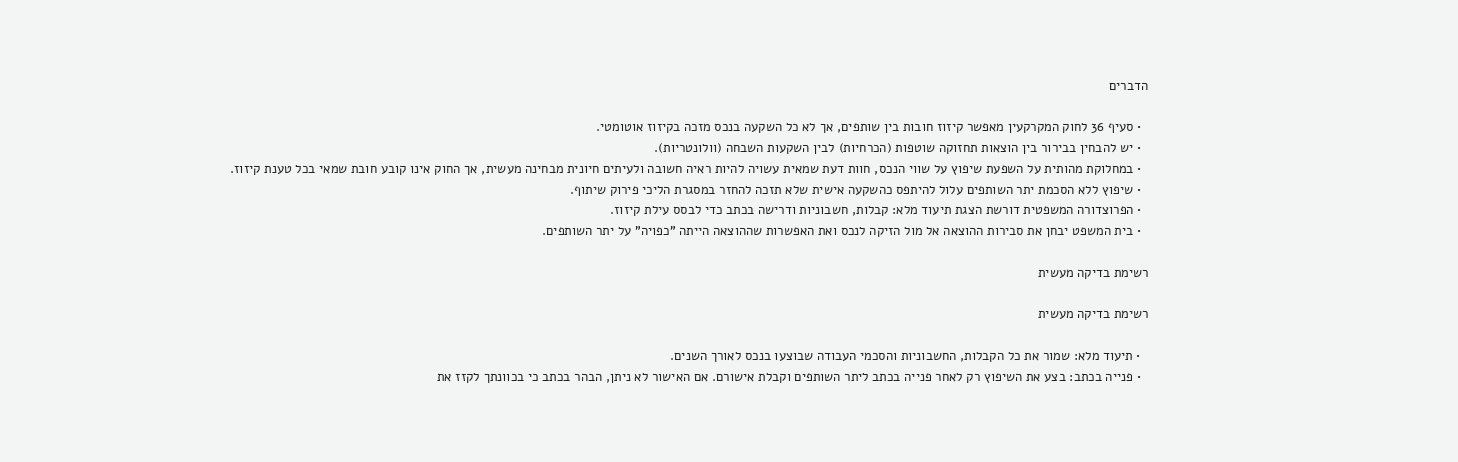הדברים

  • סעיף 36 לחוק המקרקעין מאפשר קיזוז חובות בין שותפים, אך לא כל השקעה בנכס מזכה בקיזוז אוטומטי.
  • יש להבחין בבירור בין הוצאות תחזוקה שוטפות (הכרחיות) לבין השקעות השבחה (וולונטריות).
  • במחלוקת מהותית על השפעת שיפוץ על שווי הנכס, חוות דעת שמאית עשויה להיות ראיה חשובה ולעיתים חיונית מבחינה מעשית, אך החוק אינו קובע חובת שמאי בכל טענת קיזוז.
  • שיפוץ ללא הסכמת יתר השותפים עלול להיתפס כהשקעה אישית שלא תזכה להחזר במסגרת הליכי פירוק שיתוף.
  • הפרוצדורה המשפטית דורשת הצגת תיעוד מלא: קבלות, חשבוניות ודרישה בכתב כדי לבסס עילת קיזוז.
  • בית המשפט יבחן את סבירות ההוצאה אל מול הזיקה לנכס ואת האפשרות שההוצאה הייתה "כפויה" על יתר השותפים.

רשימת בדיקה מעשית

רשימת בדיקה מעשית

  • תיעוד מלא: שמור את כל הקבלות, החשבוניות והסכמי העבודה שבוצעו בנכס לאורך השנים.
  • פנייה בכתב: בצע את השיפוץ רק לאחר פנייה בכתב ליתר השותפים וקבלת אישורם. אם האישור לא ניתן, הבהר בכתב כי בכוונתך לקזז את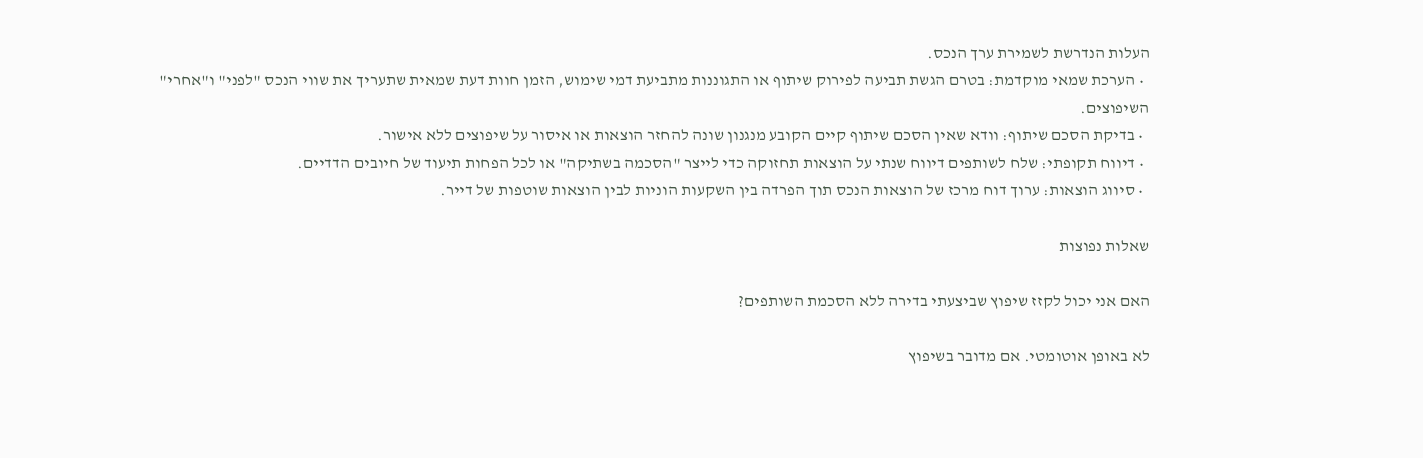העלות הנדרשת לשמירת ערך הנכס.
  • הערכת שמאי מוקדמת: בטרם הגשת תביעה לפירוק שיתוף או התגוננות מתביעת דמי שימוש, הזמן חוות דעת שמאית שתעריך את שווי הנכס "לפני" ו"אחרי" השיפוצים.
  • בדיקת הסכם שיתוף: וודא שאין הסכם שיתוף קיים הקובע מנגנון שונה להחזר הוצאות או איסור על שיפוצים ללא אישור.
  • דיווח תקופתי: שלח לשותפים דיווח שנתי על הוצאות תחזוקה כדי לייצר "הסכמה בשתיקה" או לכל הפחות תיעוד של חיובים הדדיים.
  • סיווג הוצאות: ערוך דוח מרכז של הוצאות הנכס תוך הפרדה בין השקעות הוניות לבין הוצאות שוטפות של דייר.

שאלות נפוצות

האם אני יכול לקזז שיפוץ שביצעתי בדירה ללא הסכמת השותפים?

לא באופן אוטומטי. אם מדובר בשיפוץ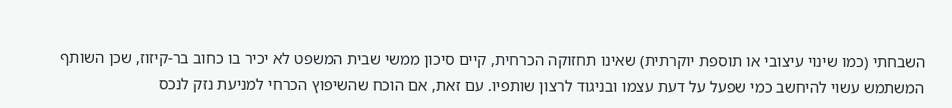השבחתי (כמו שינוי עיצובי או תוספת יוקרתית) שאינו תחזוקה הכרחית, קיים סיכון ממשי שבית המשפט לא יכיר בו כחוב בר-קיזוז, שכן השותף המשתמש עשוי להיחשב כמי שפעל על דעת עצמו ובניגוד לרצון שותפיו. עם זאת, אם הוכח שהשיפוץ הכרחי למניעת נזק לנכס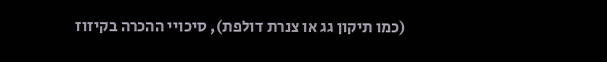(כמו תיקון גג או צנרת דולפת), סיכויי ההכרה בקיזוז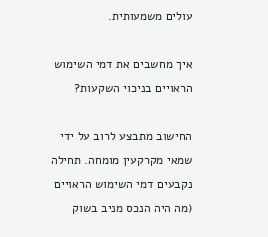עולים משמעותית.

איך מחשבים את דמי השימוש הראויים בניכוי השקעות?

החישוב מתבצע לרוב על ידי שמאי מקרקעין מומחה. תחילה נקבעים דמי השימוש הראויים (מה היה הנכס מניב בשוק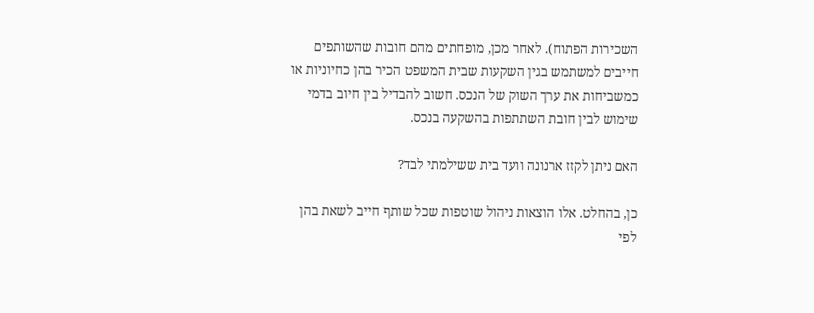השכירות הפתוח). לאחר מכן, מופחתים מהם חובות שהשותפים חייבים למשתמש בגין השקעות שבית המשפט הכיר בהן כחיוניות או כמשביחות את ערך השוק של הנכס. חשוב להבדיל בין חיוב בדמי שימוש לבין חובת השתתפות בהשקעה בנכס.

האם ניתן לקזז ארנונה וועד בית ששילמתי לבד?

כן, בהחלט. אלו הוצאות ניהול שוטפות שכל שותף חייב לשאת בהן לפי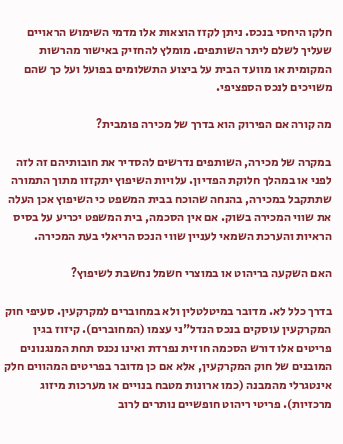חלקו היחסי בנכס. ניתן לקזז הוצאות אלו מדמי השימוש הראויים שעליך לשלם ליתר השותפים. מומלץ להחזיק באישור מהרשות המקומית או מוועד הבית על ביצוע התשלומים בפועל ועל כך שהם משויכים לנכס הספציפי.

מה קורה אם הפירוק הוא בדרך של מכירה פומבית?

במקרה של מכירה, השותפים נדרשים להסדיר את חובותיהם זה לזה לפני או במהלך חלוקת הפדיון. עלויות השיפוץ יתקזזו מתוך התמורה שתתקבל במכירה, בהנחה שהוכח בבית המשפט כי השיפוץ אכן העלה את שווי המכירה בשוק. אם אין הסכמה, בית המשפט יכריע על בסיס הראיות והערכת השמאי לעניין שווי הנכס הריאלי בעת המכירה.

האם השקעה בריהוט או במוצרי חשמל נחשבת לשיפוץ?

בדרך כלל לא. מדובר במיטלטלין ולא במחוברים למקרקעין. סעיפי חוק המקרקעין עוסקים בנכס הנדל"ני עצמו (המחוברים). קיזוז בגין פריטים אלו דורש הסכמה חוזית נפרדת ואינו נכנס תחת המנגנונים המובנים של חוק המקרקעין, אלא אם כן מדובר בפריטים המהווים חלק אינטגרלי מהמבנה (כמו ארונות מטבח בנויים או מערכות מיזוג מרכזיות). פריטי ריהוט חופשיים נותרים לרוב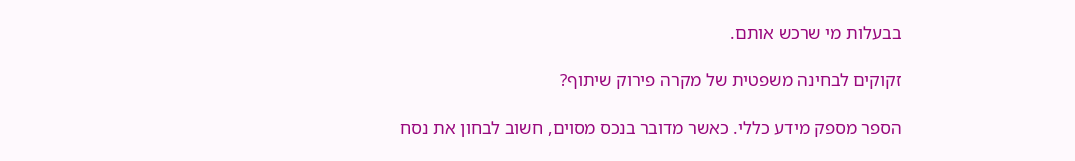בבעלות מי שרכש אותם.

זקוקים לבחינה משפטית של מקרה פירוק שיתוף?

הספר מספק מידע כללי. כאשר מדובר בנכס מסוים, חשוב לבחון את נסח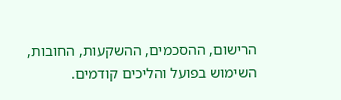הרישום, ההסכמים, ההשקעות, החובות, השימוש בפועל והליכים קודמים.